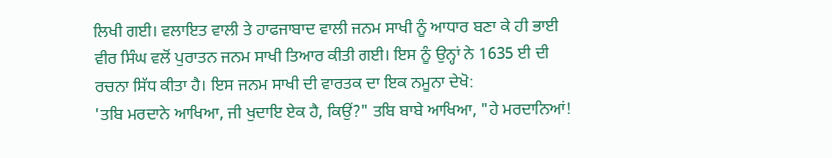ਲਿਖੀ ਗਈ। ਵਲਾਇਤ ਵਾਲੀ ਤੇ ਹਾਫਜਾਬਾਦ ਵਾਲੀ ਜਨਮ ਸਾਖੀ ਨੂੰ ਆਧਾਰ ਬਣਾ ਕੇ ਹੀ ਭਾਈ ਵੀਰ ਸਿੰਘ ਵਲੋਂ ਪੁਰਾਤਨ ਜਨਮ ਸਾਖੀ ਤਿਆਰ ਕੀਤੀ ਗਈ। ਇਸ ਨੂੰ ਉਨ੍ਹਾਂ ਨੇ 1635 ਈ ਦੀ ਰਚਨਾ ਸਿੱਧ ਕੀਤਾ ਹੈ। ਇਸ ਜਨਮ ਸਾਖੀ ਦੀ ਵਾਰਤਕ ਦਾ ਇਕ ਨਮੂਨਾ ਦੇਖੋ:
'ਤਬਿ ਮਰਦਾਨੇ ਆਖਿਆ, ਜੀ ਖੁਦਾਇ ਏਕ ਹੈ, ਕਿਉਂ?" ਤਬਿ ਬਾਬੇ ਆਖਿਆ, "ਹੇ ਮਰਦਾਨਿਆਂ!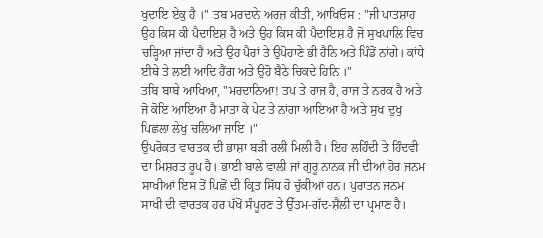ਖੁਦਾਇ ਏਕੁ ਹੈ ।" ਤਬ ਮਰਦਾਨੇ ਅਰਜ਼ ਕੀਤੀ, ਆਖਿਓਸ : "ਜੀ ਪਾਤਸ਼ਾਹ ਉਹ ਕਿਸ ਕੀ ਪੈਦਾਇਸ਼ ਹੈ ਅਤੇ ਉਹ ਕਿਸ ਕੀ ਪੈਦਾਇਸ਼ ਹੈ ਜੋ ਸੁਖਪਾਲਿ ਵਿਚ ਚੜ੍ਹਿਆ ਜਾਂਦਾ ਹੈ ਅਤੇ ਉਹ ਪੈਰਾਂ ਤੇ ਉਪੋਹਾਣੇ ਭੀ ਹੈਨਿ ਅਤੇ ਪਿੰਡੋਂ ਨਾਂਗੇ। ਕਾਂਧੇ ਈਥੇ ਤੇ ਲਈ ਆਦਿ ਹੈਂਗ ਅਤੇ ਉਹੋ ਬੈਠੇ ਚਿਕਦੇ ਹਿਨਿ ।"
ਤਬਿ ਬਾਬੇ ਆਖਿਆ, "ਮਰਦਾਨਿਆ! ਤਪ ਤੇ ਰਾਜ ਹੈ, ਰਾਜ ਤੇ ਨਰਕ ਹੈ ਅਤੇ ਜੋ ਕੋਇ ਆਇਆ ਹੈ ਮਾਤਾ ਕੇ ਪੇਟ ਤੇ ਨਾਂਗਾ ਆਇਆ ਹੈ ਅਤੇ ਸੁਖ ਦੁਖੁ ਪਿਛਲਾ ਲੇਖੁ ਚਲਿਆ ਜਾਇ ।"
ਉਪਰੋਕਤ ਵਾਰਤਕ ਦੀ ਭਾਸ਼ਾ ਬੜੀ ਰਲੀ ਮਿਲੀ ਹੈ। ਇਹ ਲਹਿੰਦੀ ਤੇ ਹਿੰਦਵੀ ਦਾ ਮਿਸ਼ਰਤ ਰੂਪ ਹੈ। ਭਾਈ ਬਾਲੇ ਵਾਲੀ ਜਾਂ ਗੁਰੂ ਨਾਨਕ ਜੀ ਦੀਆਂ ਹੋਰ ਜਨਮ ਸਾਖੀਆਂ ਇਸ ਤੋਂ ਪਿਛੋਂ ਦੀ ਕ੍ਰਿਤ ਸਿੱਧ ਹੋ ਚੁੱਕੀਆਂ ਹਨ। ਪੁਰਾਤਨ ਜਨਮ ਸਾਖੀ ਦੀ ਵਾਰਤਕ ਹਰ ਪੱਖੋਂ ਸੰਪੂਰਣ ਤੇ ਉੱਤਮ-ਗੱਦ-ਸ਼ੈਲੀ ਦਾ ਪ੍ਰਮਾਣ ਹੈ।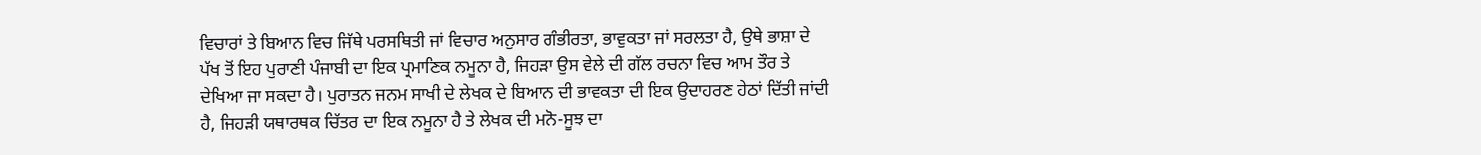ਵਿਚਾਰਾਂ ਤੇ ਬਿਆਨ ਵਿਚ ਜਿੱਥੇ ਪਰਸਥਿਤੀ ਜਾਂ ਵਿਚਾਰ ਅਨੁਸਾਰ ਗੰਭੀਰਤਾ, ਭਾਵੁਕਤਾ ਜਾਂ ਸਰਲਤਾ ਹੈ, ਉਥੇ ਭਾਸ਼ਾ ਦੇ ਪੱਖ ਤੋਂ ਇਹ ਪੁਰਾਣੀ ਪੰਜਾਬੀ ਦਾ ਇਕ ਪ੍ਰਮਾਣਿਕ ਨਮੂਨਾ ਹੈ, ਜਿਹੜਾ ਉਸ ਵੇਲੇ ਦੀ ਗੱਲ ਰਚਨਾ ਵਿਚ ਆਮ ਤੌਰ ਤੇ ਦੇਖਿਆ ਜਾ ਸਕਦਾ ਹੈ। ਪੁਰਾਤਨ ਜਨਮ ਸਾਖੀ ਦੇ ਲੇਖਕ ਦੇ ਬਿਆਨ ਦੀ ਭਾਵਕਤਾ ਦੀ ਇਕ ਉਦਾਹਰਣ ਹੇਠਾਂ ਦਿੱਤੀ ਜਾਂਦੀ ਹੈ, ਜਿਹੜੀ ਯਥਾਰਥਕ ਚਿੱਤਰ ਦਾ ਇਕ ਨਮੂਨਾ ਹੈ ਤੇ ਲੇਖਕ ਦੀ ਮਨੋ-ਸੂਝ ਦਾ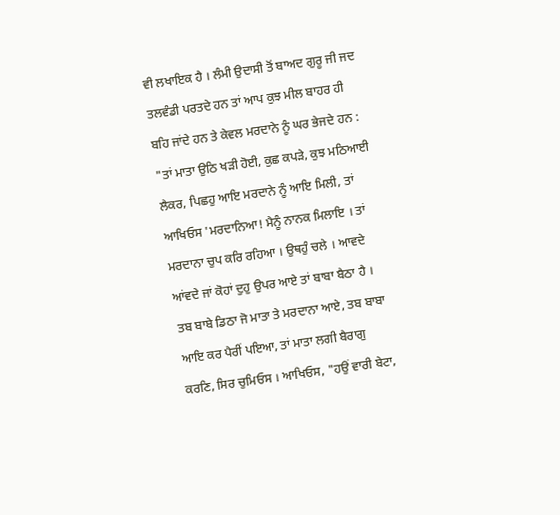ਵੀ ਲਖਾਇਕ ਹੈ । ਲੰਮੀ ਉਦਾਸੀ ਤੋਂ ਬਾਅਦ ਗੁਰੂ ਜੀ ਜਦ ਤਲਵੰਡੀ ਪਰਤਦੇ ਹਨ ਤਾਂ ਆਪ ਕੁਝ ਮੀਲ ਬਾਹਰ ਹੀ ਬਹਿ ਜਾਂਦੇ ਹਨ ਤੇ ਕੇਵਲ ਮਰਦਾਨੇ ਨੂੰ ਘਰ ਭੇਜਦੇ ਹਨ :
"ਤਾਂ ਮਾਤਾ ਉਠਿ ਖੜੀ ਹੋਈ, ਕੁਛ ਕਪੜੇ, ਕੁਝ ਮਠਿਆਈ ਲੈਕਰ, ਪਿਛਹੁ ਆਇ ਮਰਦਾਨੇ ਨੂੰ ਆਇ ਮਿਲੀ, ਤਾਂ ਆਖਿਓਸ 'ਮਰਦਾਨਿਆ! ਮੈਨੂੰ ਨਾਨਕ ਮਿਲਾਇ । ਤਾਂ ਮਰਦਾਨਾ ਚੁਪ ਕਰਿ ਰਹਿਆ । ਉਥਹੁੰ ਚਲੇ । ਆਵਦੇ ਆਂਵਦੇ ਜਾਂ ਕੋਹਾਂ ਦੁਹੁ ਉਪਰ ਆਏ ਤਾਂ ਬਾਬਾ ਬੈਠਾ ਹੈ । ਤਬ ਬਾਬੇ ਡਿਠਾ ਜੋ ਮਾਤਾ ਤੇ ਮਰਦਾਨਾ ਆਏ, ਤਬ ਬਾਬਾ ਆਇ ਕਰ ਪੈਰੀਂ ਪਇਆ, ਤਾਂ ਮਾਤਾ ਲਗੀ ਬੈਰਾਗੁ ਕਰਣਿ, ਸਿਰ ਚੁਮਿਓਸ । ਆਖਿਓਸ, "ਹਉਂ ਵਾਰੀ ਬੇਟਾ,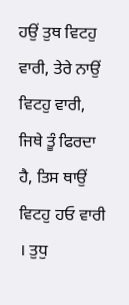ਹਉਂ ਤੁਥ ਵਿਟਹੁ ਵਾਰੀ, ਤੇਰੇ ਨਾਉਂ ਵਿਟਹੁ ਵਾਰੀ, ਜਿਥੇ ਤੂੰ ਫਿਰਦਾ ਹੈ, ਤਿਸ ਥਾਉਂ ਵਿਟਹੁ ਹਓ ਵਾਰੀ । ਤੁਧੁ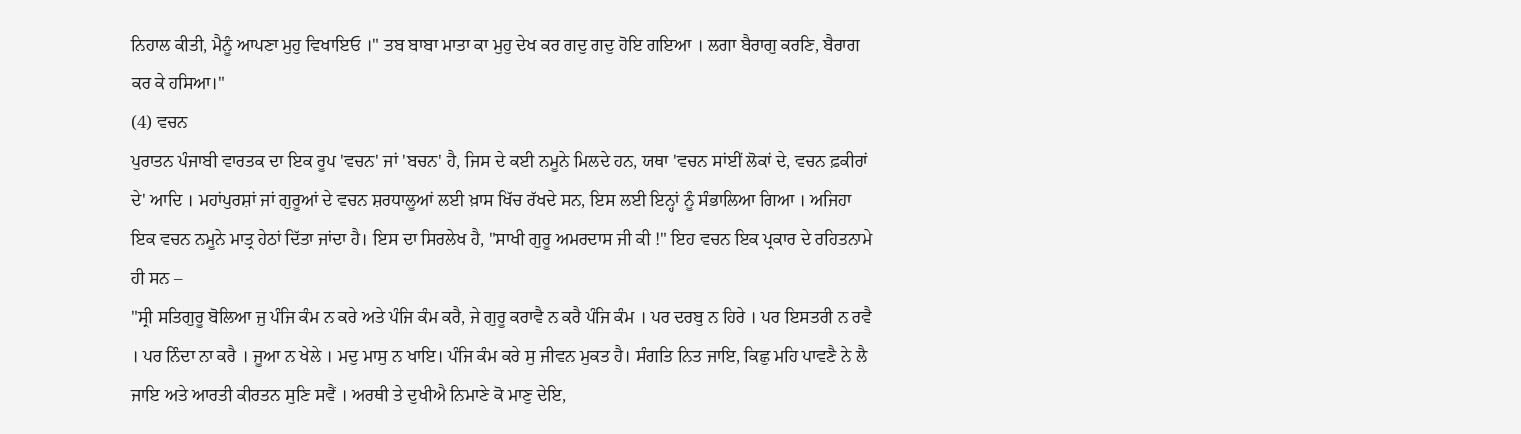ਨਿਹਾਲ ਕੀਤੀ, ਮੈਨੂੰ ਆਪਣਾ ਮੁਹੁ ਵਿਖਾਇਓ ।" ਤਬ ਬਾਬਾ ਮਾਤਾ ਕਾ ਮੁਹੁ ਦੇਖ ਕਰ ਗਦੁ ਗਦੁ ਹੋਇ ਗਇਆ । ਲਗਾ ਬੈਰਾਗੁ ਕਰਣਿ, ਬੈਰਾਗ ਕਰ ਕੇ ਹਸਿਆ।"
(4) ਵਚਨ
ਪੁਰਾਤਨ ਪੰਜਾਬੀ ਵਾਰਤਕ ਦਾ ਇਕ ਰੂਪ 'ਵਚਨ' ਜਾਂ 'ਬਚਨ' ਹੈ, ਜਿਸ ਦੇ ਕਈ ਨਮੂਨੇ ਮਿਲਦੇ ਹਨ, ਯਥਾ 'ਵਚਨ ਸਾਂਈਂ ਲੋਕਾਂ ਦੇ, ਵਚਨ ਫ਼ਕੀਰਾਂ ਦੇ' ਆਦਿ । ਮਹਾਂਪੁਰਸ਼ਾਂ ਜਾਂ ਗੁਰੂਆਂ ਦੇ ਵਚਨ ਸ਼ਰਧਾਲੂਆਂ ਲਈ ਖ਼ਾਸ ਖਿੱਚ ਰੱਖਦੇ ਸਨ, ਇਸ ਲਈ ਇਨ੍ਹਾਂ ਨੂੰ ਸੰਭਾਲਿਆ ਗਿਆ । ਅਜਿਹਾ ਇਕ ਵਚਨ ਨਮੂਨੇ ਮਾਤ੍ਰ ਹੇਠਾਂ ਦਿੱਤਾ ਜਾਂਦਾ ਹੈ। ਇਸ ਦਾ ਸਿਰਲੇਖ ਹੈ, "ਸਾਖੀ ਗੁਰੂ ਅਮਰਦਾਸ ਜੀ ਕੀ !" ਇਹ ਵਚਨ ਇਕ ਪ੍ਰਕਾਰ ਦੇ ਰਹਿਤਨਾਮੇ ਹੀ ਸਨ –
"ਸ੍ਰੀ ਸਤਿਗੁਰੂ ਬੋਲਿਆ ਜੁ ਪੰਜਿ ਕੰਮ ਨ ਕਰੇ ਅਤੇ ਪੰਜਿ ਕੰਮ ਕਰੈ, ਜੇ ਗੁਰੂ ਕਰਾਵੈ ਨ ਕਰੈ ਪੰਜਿ ਕੰਮ । ਪਰ ਦਰਬੁ ਨ ਹਿਰੇ । ਪਰ ਇਸਤਰੀ ਨ ਰਵੈ । ਪਰ ਨਿੰਦਾ ਨਾ ਕਰੈ । ਜੂਆ ਨ ਖੇਲੇ । ਮਦੁ ਮਾਸੁ ਨ ਖਾਇ। ਪੰਜਿ ਕੰਮ ਕਰੇ ਸੁ ਜੀਵਨ ਮੁਕਤ ਹੈ। ਸੰਗਤਿ ਨਿਤ ਜਾਇ, ਕਿਛੁ ਮਹਿ ਪਾਵਣੈ ਨੇ ਲੈ ਜਾਇ ਅਤੇ ਆਰਤੀ ਕੀਰਤਨ ਸੁਣਿ ਸਵੈਂ । ਅਰਥੀ ਤੇ ਦੁਖੀਐ ਨਿਮਾਣੇ ਕੋ ਮਾਣੁ ਦੇਇ,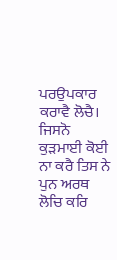ਪਰਉਪਕਾਰ ਕਰਾਵੈ ਲੋਚੈ। ਜਿਸਨੋ ਕੁੜਮਾਈ ਕੋਈ ਨਾ ਕਰੈ ਤਿਸ ਨੇ ਪੁਨ ਅਰਥ ਲੋਚਿ ਕਰਿ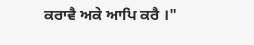ਕਰਾਵੈ ਅਕੇ ਆਪਿ ਕਰੈ ।"